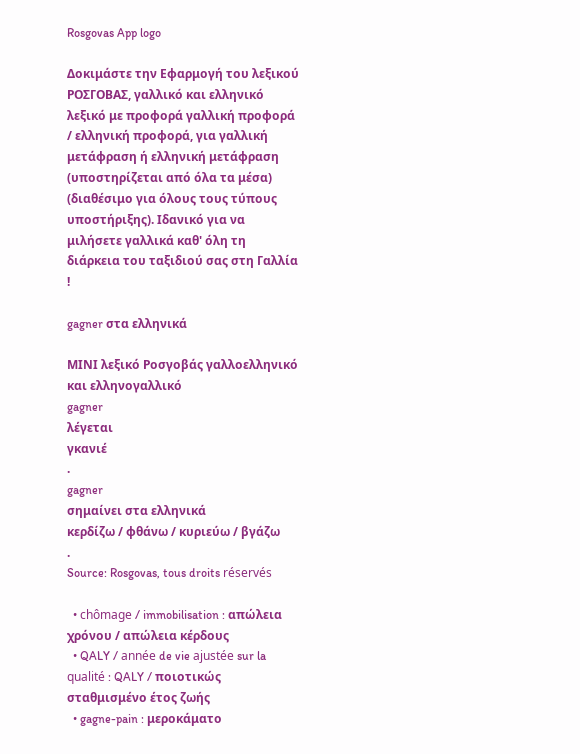Rosgovas App logo

Δοκιμάστε την Εφαρμογή του λεξικού ΡΟΣΓΟΒΑΣ, γαλλικό και ελληνικό λεξικό με προφορά γαλλική προφορά / ελληνική προφορά, για γαλλική μετάφραση ή ελληνική μετάφραση (υποστηρίζεται από όλα τα μέσα) (διαθέσιμο για όλους τους τύπους υποστήριξης). Ιδανικό για να μιλήσετε γαλλικά καθ' όλη τη διάρκεια του ταξιδιού σας στη Γαλλία !

gagner στα ελληνικά

ΜΙΝΙ λεξικό Ροσγοβάς γαλλοελληνικό και ελληνογαλλικό
gagner
λέγεται
γκανιέ
.
gagner
σημαίνει στα ελληνικά
κερδίζω / φθάνω / κυριεύω / βγάζω
.
Source: Rosgovas, tous droits réservés

  • chômage / immobilisation : απώλεια χρόνου / απώλεια κέρδους
  • QALY / année de vie ajustée sur la qualité : QALY / ποιοτικώς σταθμισμένο έτος ζωής
  • gagne-pain : μεροκάματο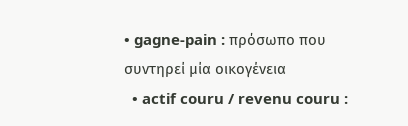• gagne-pain : πρόσωπο που συντηρεί μία οικογένεια
  • actif couru / revenu couru :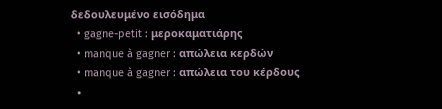δεδουλευμένο εισόδημα
  • gagne-petit : μεροκαματιάρης
  • manque à gagner : απώλεια κερδών
  • manque à gagner : απώλεια του κέρδους
  •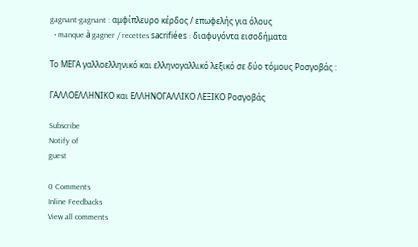gagnant-gagnant : αμφίπλευρο κέρδος / επωφελής για όλους
  • manque à gagner / recettes sacrifiées : διαφυγόντα εισοδήματα

Το ΜΕΓΑ γαλλοελληνικό και ελληνογαλλικό λεξικό σε δύο τόμους Ροσγοβάς :

ΓΑΛΛΟΕΛΛΗΝΙΚΟ και ΕΛΛΗΝΟΓΑΛΛΙΚΟ ΛΕΞΙΚΟ Ροσγοβάς

Subscribe
Notify of
guest

0 Comments
Inline Feedbacks
View all comments